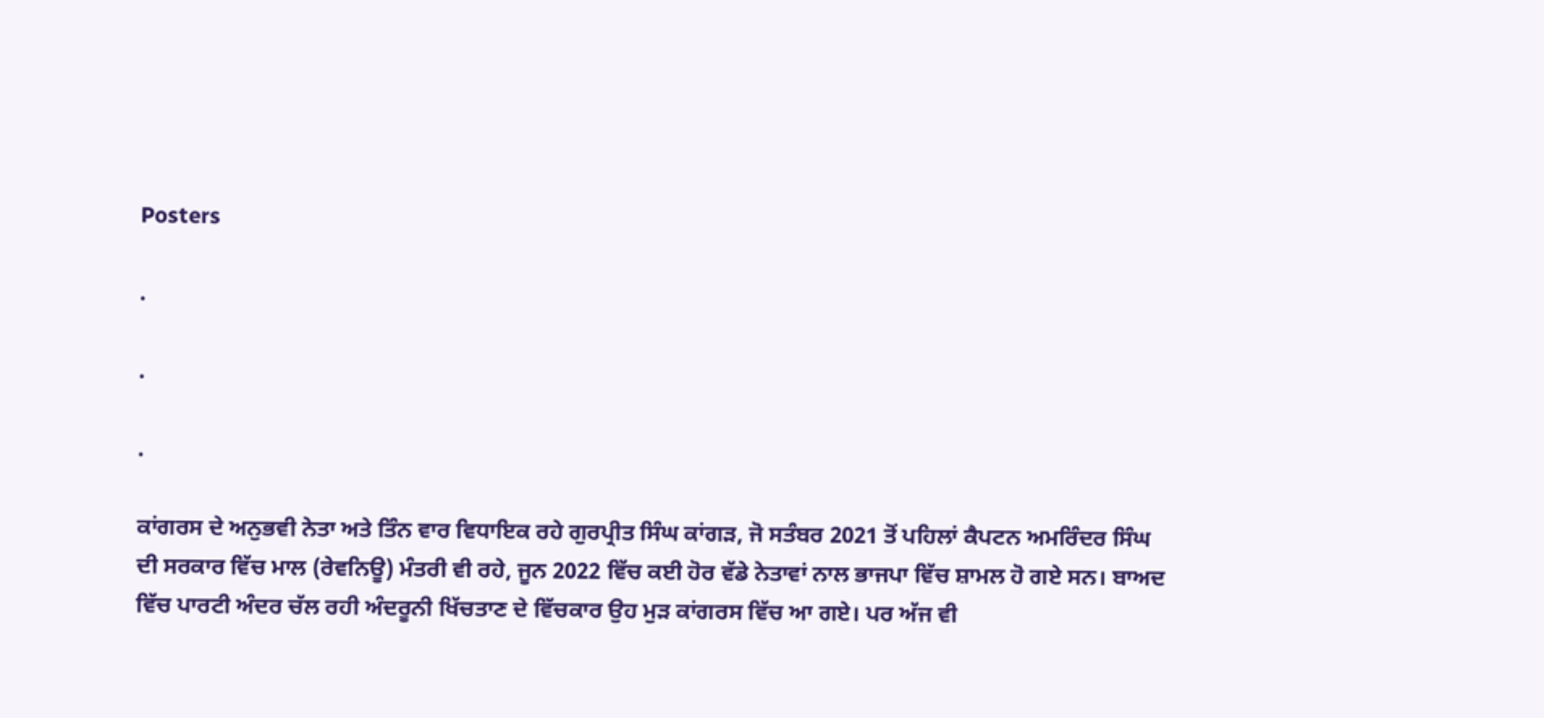Posters

.

.

.

ਕਾਂਗਰਸ ਦੇ ਅਨੁਭਵੀ ਨੇਤਾ ਅਤੇ ਤਿੰਨ ਵਾਰ ਵਿਧਾਇਕ ਰਹੇ ਗੁਰਪ੍ਰੀਤ ਸਿੰਘ ਕਾਂਗੜ, ਜੋ ਸਤੰਬਰ 2021 ਤੋਂ ਪਹਿਲਾਂ ਕੈਪਟਨ ਅਮਰਿੰਦਰ ਸਿੰਘ ਦੀ ਸਰਕਾਰ ਵਿੱਚ ਮਾਲ (ਰੇਵਨਿਊ) ਮੰਤਰੀ ਵੀ ਰਹੇ, ਜੂਨ 2022 ਵਿੱਚ ਕਈ ਹੋਰ ਵੱਡੇ ਨੇਤਾਵਾਂ ਨਾਲ ਭਾਜਪਾ ਵਿੱਚ ਸ਼ਾਮਲ ਹੋ ਗਏ ਸਨ। ਬਾਅਦ ਵਿੱਚ ਪਾਰਟੀ ਅੰਦਰ ਚੱਲ ਰਹੀ ਅੰਦਰੂਨੀ ਖਿੱਚਤਾਣ ਦੇ ਵਿੱਚਕਾਰ ਉਹ ਮੁੜ ਕਾਂਗਰਸ ਵਿੱਚ ਆ ਗਏ। ਪਰ ਅੱਜ ਵੀ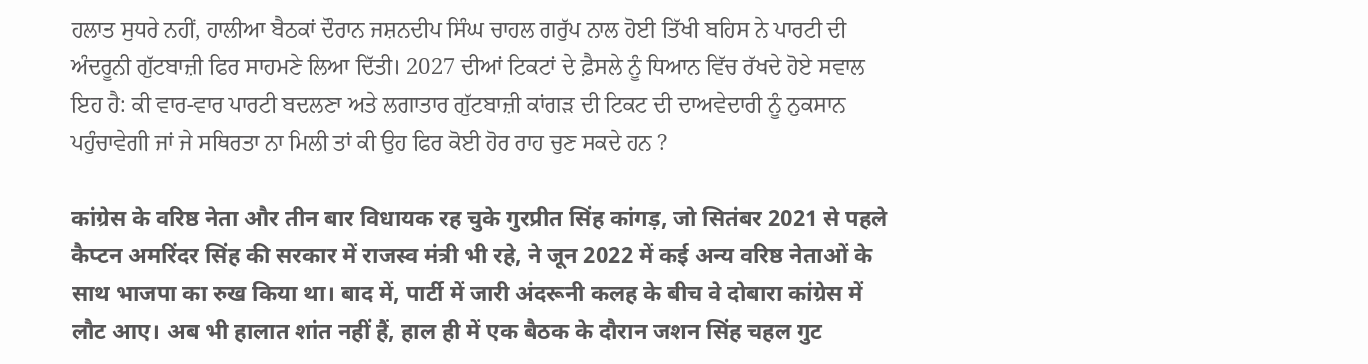ਹਲਾਤ ਸੁਧਰੇ ਨਹੀਂ, ਹਾਲੀਆ ਬੈਠਕਾਂ ਦੌਰਾਨ ਜਸ਼ਨਦੀਪ ਸਿੰਘ ਚਾਹਲ ਗਰੁੱਪ ਨਾਲ ਹੋਈ ਤਿੱਖੀ ਬਹਿਸ ਨੇ ਪਾਰਟੀ ਦੀ ਅੰਦਰੂਨੀ ਗੁੱਟਬਾਜ਼ੀ ਫਿਰ ਸਾਹਮਣੇ ਲਿਆ ਦਿੱਤੀ। 2027 ਦੀਆਂ ਟਿਕਟਾਂ ਦੇ ਫ਼ੈਸਲੇ ਨੂੰ ਧਿਆਨ ਵਿੱਚ ਰੱਖਦੇ ਹੋਏ ਸਵਾਲ ਇਹ ਹੈ: ਕੀ ਵਾਰ-ਵਾਰ ਪਾਰਟੀ ਬਦਲਣਾ ਅਤੇ ਲਗਾਤਾਰ ਗੁੱਟਬਾਜ਼ੀ ਕਾਂਗੜ ਦੀ ਟਿਕਟ ਦੀ ਦਾਅਵੇਦਾਰੀ ਨੂੰ ਨੁਕਸਾਨ ਪਹੁੰਚਾਵੇਗੀ ਜਾਂ ਜੇ ਸਥਿਰਤਾ ਨਾ ਮਿਲੀ ਤਾਂ ਕੀ ਉਹ ਫਿਰ ਕੋਈ ਹੋਰ ਰਾਹ ਚੁਣ ਸਕਦੇ ਹਨ ?

कांग्रेस के वरिष्ठ नेता और तीन बार विधायक रह चुके गुरप्रीत सिंह कांगड़, जो सितंबर 2021 से पहले कैप्टन अमरिंदर सिंह की सरकार में राजस्व मंत्री भी रहे, ने जून 2022 में कई अन्य वरिष्ठ नेताओं के साथ भाजपा का रुख किया था। बाद में, पार्टी में जारी अंदरूनी कलह के बीच वे दोबारा कांग्रेस में लौट आए। अब भी हालात शांत नहीं हैं, हाल ही में एक बैठक के दौरान जशन सिंह चहल गुट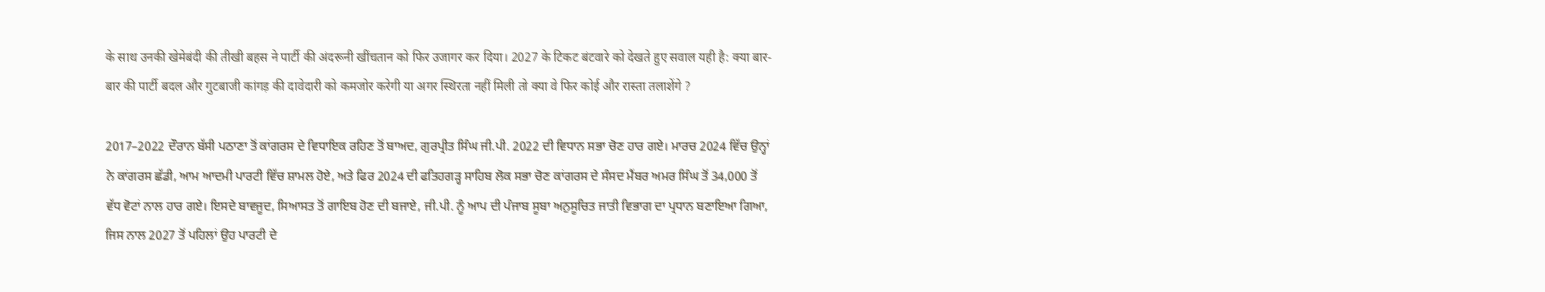के साथ उनकी खेमेबंदी की तीखी बहस ने पार्टी की अंदरूनी खींचतान को फिर उजागर कर दिया। 2027 के टिकट बंटवारे को देखते हुए सवाल यही है: क्या बार-बार की पार्टी बदल और गुटबाजी कांगड़ की दावेदारी को कमजोर करेगी या अगर स्थिरता नहीं मिली तो क्या वे फिर कोई और रास्ता तलाशेंगे ?

2017–2022 ਦੌਰਾਨ ਬੱਸੀ ਪਠਾਣਾ ਤੋਂ ਕਾਂਗਰਸ ਦੇ ਵਿਧਾਇਕ ਰਹਿਣ ਤੋਂ ਬਾਅਦ, ਗੁਰਪ੍ਰੀਤ ਸਿੰਘ ਜੀ.ਪੀ. 2022 ਦੀ ਵਿਧਾਨ ਸਭਾ ਚੋਣ ਹਾਰ ਗਏ। ਮਾਰਚ 2024 ਵਿੱਚ ਉਨ੍ਹਾਂ ਨੇ ਕਾਂਗਰਸ ਛੱਡੀ, ਆਮ ਆਦਮੀ ਪਾਰਟੀ ਵਿੱਚ ਸ਼ਾਮਲ ਹੋਏ, ਅਤੇ ਫਿਰ 2024 ਦੀ ਫਤਿਹਗੜ੍ਹ ਸਾਹਿਬ ਲੋਕ ਸਭਾ ਚੋਣ ਕਾਂਗਰਸ ਦੇ ਸੰਸਦ ਮੈਂਬਰ ਅਮਰ ਸਿੰਘ ਤੋਂ 34,000 ਤੋਂ ਵੱਧ ਵੋਟਾਂ ਨਾਲ ਹਾਰ ਗਏ। ਇਸਦੇ ਬਾਵਜੂਦ, ਸਿਆਸਤ ਤੋਂ ਗਾਇਬ ਹੋਣ ਦੀ ਬਜਾਏ, ਜੀ.ਪੀ. ਨੂੰ ਆਪ ਦੀ ਪੰਜਾਬ ਸੂਬਾ ਅਨੁਸੂਚਿਤ ਜਾਤੀ ਵਿਭਾਗ ਦਾ ਪ੍ਰਧਾਨ ਬਣਾਇਆ ਗਿਆ, ਜਿਸ ਨਾਲ 2027 ਤੋਂ ਪਹਿਲਾਂ ਉਹ ਪਾਰਟੀ ਦੇ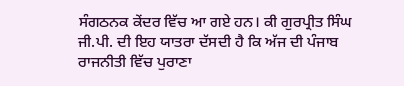ਸੰਗਠਨਕ ਕੇਂਦਰ ਵਿੱਚ ਆ ਗਏ ਹਨ। ਕੀ ਗੁਰਪ੍ਰੀਤ ਸਿੰਘ ਜੀ.ਪੀ. ਦੀ ਇਹ ਯਾਤਰਾ ਦੱਸਦੀ ਹੈ ਕਿ ਅੱਜ ਦੀ ਪੰਜਾਬ ਰਾਜਨੀਤੀ ਵਿੱਚ ਪੁਰਾਣਾ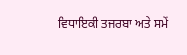ਵਿਧਾਇਕੀ ਤਜਰਬਾ ਅਤੇ ਸਮੇਂ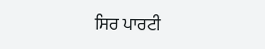ਸਿਰ ਪਾਰਟੀ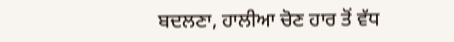ਬਦਲਣਾ, ਹਾਲੀਆ ਚੋਣ ਹਾਰ ਤੋਂ ਵੱਧ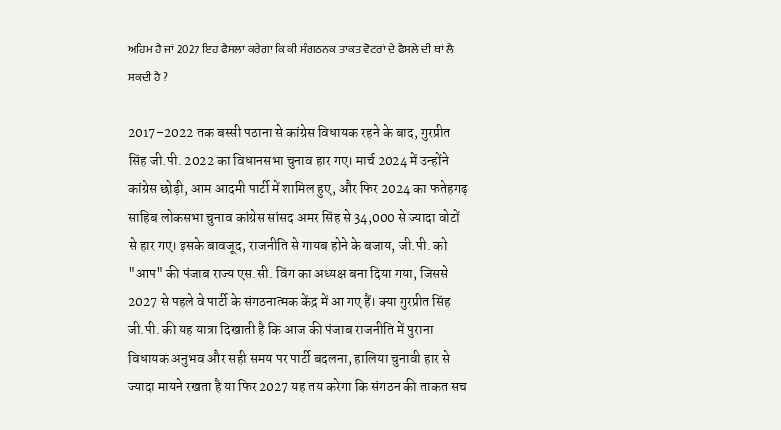ਅਹਿਮ ਹੈ ਜਾਂ 2027 ਇਹ ਫੈਸਲਾ ਕਰੇਗਾ ਕਿ ਕੀ ਸੰਗਠਨਕ ਤਾਕਤ ਵੋਟਰਾਂ ਦੇ ਫੈਸਲੇ ਦੀ ਥਾਂ ਲੈ ਸਕਦੀ ਹੈ ?

2017–2022 तक बस्सी पठाना से कांग्रेस विधायक रहने के बाद, गुरप्रीत सिंह जी.पी. 2022 का विधानसभा चुनाव हार गए। मार्च 2024 में उन्होंने कांग्रेस छोड़ी, आम आदमी पार्टी में शामिल हुए, और फिर 2024 का फतेहगढ़ साहिब लोकसभा चुनाव कांग्रेस सांसद अमर सिंह से 34,000 से ज्यादा वोटों से हार गए। इसके बावजूद, राजनीति से गायब होने के बजाय, जी.पी. को "आप" की पंजाब राज्य एस.सी. विंग का अध्यक्ष बना दिया गया, जिससे 2027 से पहले वे पार्टी के संगठनात्मक केंद्र में आ गए हैं। क्या गुरप्रीत सिंह जी.पी. की यह यात्रा दिखाती है कि आज की पंजाब राजनीति में पुराना विधायक अनुभव और सही समय पर पार्टी बदलना, हालिया चुनावी हार से ज्यादा मायने रखता है या फिर 2027 यह तय करेगा कि संगठन की ताकत सच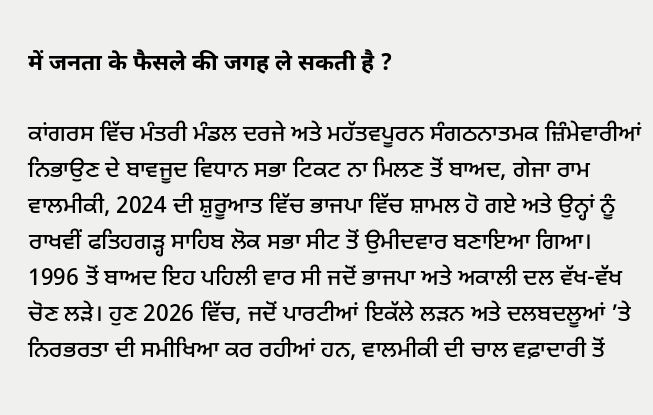में जनता के फैसले की जगह ले सकती है ?

ਕਾਂਗਰਸ ਵਿੱਚ ਮੰਤਰੀ ਮੰਡਲ ਦਰਜੇ ਅਤੇ ਮਹੱਤਵਪੂਰਨ ਸੰਗਠਨਾਤਮਕ ਜ਼ਿੰਮੇਵਾਰੀਆਂ ਨਿਭਾਉਣ ਦੇ ਬਾਵਜੂਦ ਵਿਧਾਨ ਸਭਾ ਟਿਕਟ ਨਾ ਮਿਲਣ ਤੋਂ ਬਾਅਦ, ਗੇਜਾ ਰਾਮ ਵਾਲਮੀਕੀ, 2024 ਦੀ ਸ਼ੁਰੂਆਤ ਵਿੱਚ ਭਾਜਪਾ ਵਿੱਚ ਸ਼ਾਮਲ ਹੋ ਗਏ ਅਤੇ ਉਨ੍ਹਾਂ ਨੂੰ ਰਾਖਵੀਂ ਫਤਿਹਗੜ੍ਹ ਸਾਹਿਬ ਲੋਕ ਸਭਾ ਸੀਟ ਤੋਂ ਉਮੀਦਵਾਰ ਬਣਾਇਆ ਗਿਆ। 1996 ਤੋਂ ਬਾਅਦ ਇਹ ਪਹਿਲੀ ਵਾਰ ਸੀ ਜਦੋਂ ਭਾਜਪਾ ਅਤੇ ਅਕਾਲੀ ਦਲ ਵੱਖ-ਵੱਖ ਚੋਣ ਲੜੇ। ਹੁਣ 2026 ਵਿੱਚ, ਜਦੋਂ ਪਾਰਟੀਆਂ ਇਕੱਲੇ ਲੜਨ ਅਤੇ ਦਲਬਦਲੂਆਂ ’ਤੇ ਨਿਰਭਰਤਾ ਦੀ ਸਮੀਖਿਆ ਕਰ ਰਹੀਆਂ ਹਨ, ਵਾਲਮੀਕੀ ਦੀ ਚਾਲ ਵਫ਼ਾਦਾਰੀ ਤੋਂ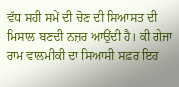ਵੱਧ ਸਹੀ ਸਮੇਂ ਦੀ ਚੋਣ ਦੀ ਸਿਆਸਤ ਦੀ ਮਿਸਾਲ ਬਣਦੀ ਨਜ਼ਰ ਆਉਂਦੀ ਹੈ। ਕੀ ਗੇਜਾ ਰਾਮ ਵਾਲਮੀਕੀ ਦਾ ਸਿਆਸੀ ਸਫ਼ਰ ਇਹ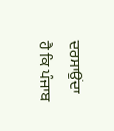ਦਰਸਾਉਂਦਾ ਹੈ ਕਿ ਪੰਜਾਬ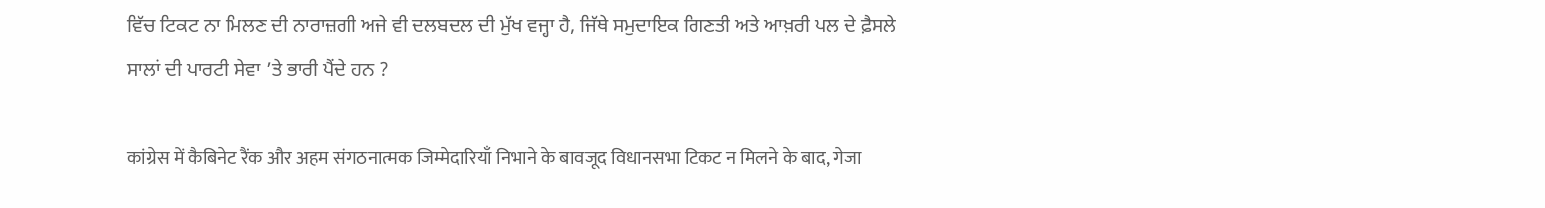ਵਿੱਚ ਟਿਕਟ ਨਾ ਮਿਲਣ ਦੀ ਨਾਰਾਜ਼ਗੀ ਅਜੇ ਵੀ ਦਲਬਦਲ ਦੀ ਮੁੱਖ ਵਜ੍ਹਾ ਹੈ, ਜਿੱਥੇ ਸਮੁਦਾਇਕ ਗਿਣਤੀ ਅਤੇ ਆਖ਼ਰੀ ਪਲ ਦੇ ਫ਼ੈਸਲੇ ਸਾਲਾਂ ਦੀ ਪਾਰਟੀ ਸੇਵਾ ’ਤੇ ਭਾਰੀ ਪੈਂਦੇ ਹਨ ?

कांग्रेस में कैबिनेट रैंक और अहम संगठनात्मक जिम्मेदारियाँ निभाने के बावजूद विधानसभा टिकट न मिलने के बाद, गेजा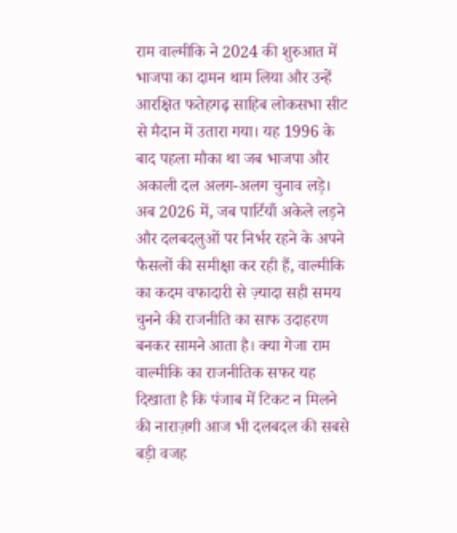राम वाल्मीकि ने 2024 की शुरुआत में भाजपा का दामन थाम लिया और उन्हें आरक्षित फतेहगढ़ साहिब लोकसभा सीट से मैदान में उतारा गया। यह 1996 के बाद पहला मौका था जब भाजपा और अकाली दल अलग-अलग चुनाव लड़े। अब 2026 में, जब पार्टियाँ अकेले लड़ने और दलबदलुओं पर निर्भर रहने के अपने फैसलों की समीक्षा कर रही हैं, वाल्मीकि का कदम वफादारी से ज़्यादा सही समय चुनने की राजनीति का साफ उदाहरण बनकर सामने आता है। क्या गेजा राम वाल्मीकि का राजनीतिक सफर यह दिखाता है कि पंजाब में टिकट न मिलने की नाराज़गी आज भी दलबदल की सबसे बड़ी वजह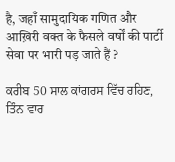है, जहाँ सामुदायिक गणित और आख़िरी वक्त के फैसले वर्षों की पार्टी सेवा पर भारी पड़ जाते हैं ?

ਕਰੀਬ 50 ਸਾਲ ਕਾਂਗਰਸ ਵਿੱਚ ਰਹਿਣ, ਤਿੰਨ ਵਾਰ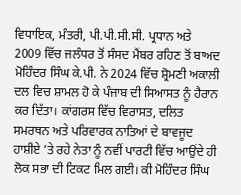ਵਿਧਾਇਕ, ਮੰਤਰੀ, ਪੀ.ਪੀ.ਸੀ.ਸੀ. ਪ੍ਰਧਾਨ ਅਤੇ 2009 ਵਿੱਚ ਜਲੰਧਰ ਤੋਂ ਸੰਸਦ ਮੈਂਬਰ ਰਹਿਣ ਤੋਂ ਬਾਅਦ ਮੋਹਿੰਦਰ ਸਿੰਘ ਕੇ.ਪੀ. ਨੇ 2024 ਵਿੱਚ ਸ਼੍ਰੋਮਣੀ ਅਕਾਲੀ ਦਲ ਵਿਚ ਸ਼ਾਮਲ ਹੋ ਕੇ ਪੰਜਾਬ ਦੀ ਸਿਆਸਤ ਨੂੰ ਹੈਰਾਨ ਕਰ ਦਿੱਤਾ। ਕਾਂਗਰਸ ਵਿੱਚ ਵਿਰਾਸਤ, ਦਲਿਤ ਸਮਰਥਨ ਅਤੇ ਪਰਿਵਾਰਕ ਨਾਤਿਆਂ ਦੇ ਬਾਵਜੂਦ ਹਾਸ਼ੀਏ ’ਤੇ ਰਹੇ ਨੇਤਾ ਨੂੰ ਨਵੀਂ ਪਾਰਟੀ ਵਿੱਚ ਆਉਂਦੇ ਹੀ ਲੋਕ ਸਭਾ ਦੀ ਟਿਕਟ ਮਿਲ ਗਈ। ਕੀ ਮੋਹਿੰਦਰ ਸਿੰਘ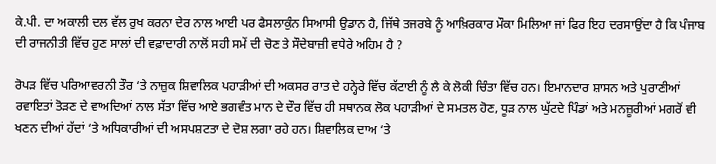ਕੇ.ਪੀ. ਦਾ ਅਕਾਲੀ ਦਲ ਵੱਲ ਰੁਖ ਕਰਨਾ ਦੇਰ ਨਾਲ ਆਈ ਪਰ ਫੈਸਲਾਕੁੰਨ ਸਿਆਸੀ ਉਡਾਨ ਹੈ, ਜਿੱਥੇ ਤਜਰਬੇ ਨੂੰ ਆਖ਼ਿਰਕਾਰ ਮੌਕਾ ਮਿਲਿਆ ਜਾਂ ਫਿਰ ਇਹ ਦਰਸਾਉਂਦਾ ਹੈ ਕਿ ਪੰਜਾਬ ਦੀ ਰਾਜਨੀਤੀ ਵਿੱਚ ਹੁਣ ਸਾਲਾਂ ਦੀ ਵਫ਼ਾਦਾਰੀ ਨਾਲੋਂ ਸਹੀ ਸਮੇਂ ਦੀ ਚੋਣ ਤੇ ਸੌਦੇਬਾਜ਼ੀ ਵਧੇਰੇ ਅਹਿਮ ਹੈ ?

ਰੋਪੜ ਵਿੱਚ ਪਰਿਆਵਰਨੀ ਤੌਰ ‘ਤੇ ਨਾਜ਼ੁਕ ਸ਼ਿਵਾਲਿਕ ਪਹਾੜੀਆਂ ਦੀ ਅਕਸਰ ਰਾਤ ਦੇ ਹਨ੍ਹੇਰੇ ਵਿੱਚ ਕੱਟਾਈ ਨੂੰ ਲੈ ਕੇ ਲੋਕੀ ਚਿੰਤਾ ਵਿੱਚ ਹਨ। ਇਮਾਨਦਾਰ ਸ਼ਾਸਨ ਅਤੇ ਪੁਰਾਣੀਆਂ ਰਵਾਇਤਾਂ ਤੋੜਣ ਦੇ ਵਾਅਦਿਆਂ ਨਾਲ ਸੱਤਾ ਵਿੱਚ ਆਏ ਭਗਵੰਤ ਮਾਨ ਦੇ ਦੌਰ ਵਿੱਚ ਹੀ ਸਥਾਨਕ ਲੋਕ ਪਹਾੜੀਆਂ ਦੇ ਸਮਤਲ ਹੋਣ, ਧੂੜ ਨਾਲ ਘੁੱਟਦੇ ਪਿੰਡਾਂ ਅਤੇ ਮਨਜ਼ੂਰੀਆਂ ਮਗਰੋਂ ਵੀ ਖਣਨ ਦੀਆਂ ਹੱਦਾਂ ‘ਤੇ ਅਧਿਕਾਰੀਆਂ ਦੀ ਅਸਪਸ਼ਟਤਾ ਦੇ ਦੋਸ਼ ਲਗਾ ਰਹੇ ਹਨ। ਸ਼ਿਵਾਲਿਕ ਦਾਅ ‘ਤੇ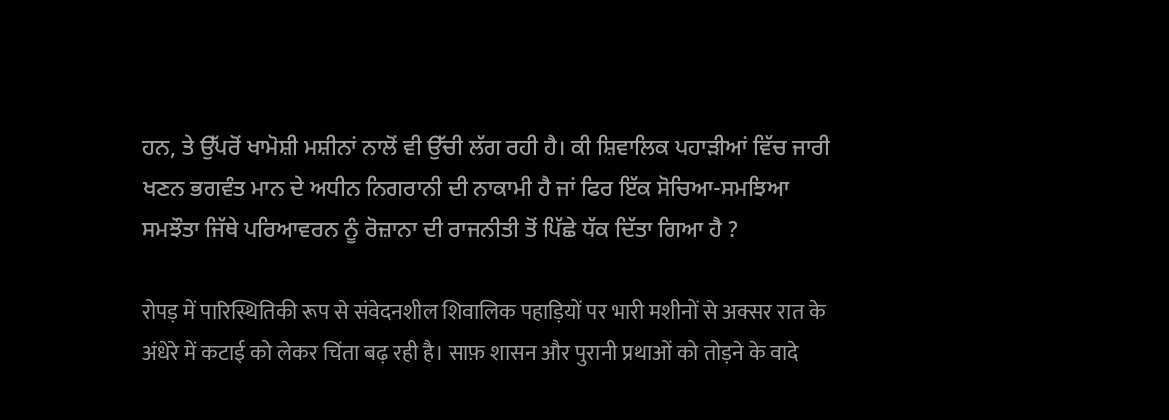ਹਨ, ਤੇ ਉੱਪਰੋਂ ਖਾਮੋਸ਼ੀ ਮਸ਼ੀਨਾਂ ਨਾਲੋਂ ਵੀ ਉੱਚੀ ਲੱਗ ਰਹੀ ਹੈ। ਕੀ ਸ਼ਿਵਾਲਿਕ ਪਹਾੜੀਆਂ ਵਿੱਚ ਜਾਰੀ ਖਣਨ ਭਗਵੰਤ ਮਾਨ ਦੇ ਅਧੀਨ ਨਿਗਰਾਨੀ ਦੀ ਨਾਕਾਮੀ ਹੈ ਜਾਂ ਫਿਰ ਇੱਕ ਸੋਚਿਆ-ਸਮਝਿਆ ਸਮਝੌਤਾ ਜਿੱਥੇ ਪਰਿਆਵਰਨ ਨੂੰ ਰੋਜ਼ਾਨਾ ਦੀ ਰਾਜਨੀਤੀ ਤੋਂ ਪਿੱਛੇ ਧੱਕ ਦਿੱਤਾ ਗਿਆ ਹੈ ?

रोपड़ में पारिस्थितिकी रूप से संवेदनशील शिवालिक पहाड़ियों पर भारी मशीनों से अक्सर रात के अंधेरे में कटाई को लेकर चिंता बढ़ रही है। साफ़ शासन और पुरानी प्रथाओं को तोड़ने के वादे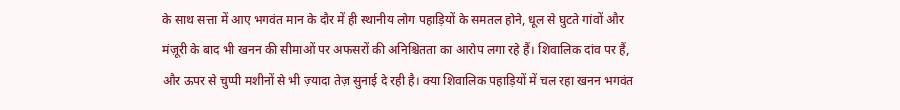के साथ सत्ता में आए भगवंत मान के दौर में ही स्थानीय लोग पहाड़ियों के समतल होने, धूल से घुटते गांवों और मंज़ूरी के बाद भी खनन की सीमाओं पर अफसरों की अनिश्चितता का आरोप लगा रहे हैं। शिवालिक दांव पर हैं, और ऊपर से चुप्पी मशीनों से भी ज़्यादा तेज़ सुनाई दे रही है। क्या शिवालिक पहाड़ियों में चल रहा खनन भगवंत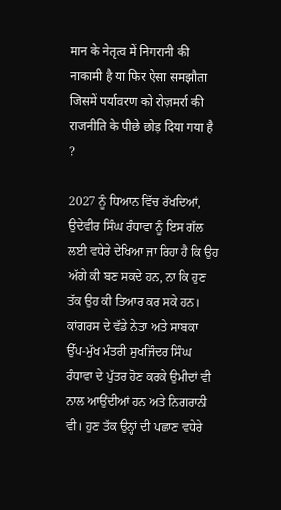मान के नेतृत्व में निगरानी की नाकामी है या फिर ऐसा समझौता जिसमें पर्यावरण को रोज़मर्रा की राजनीति के पीछे छोड़ दिया गया है ?

2027 ਨੂੰ ਧਿਆਨ ਵਿੱਚ ਰੱਖਦਿਆਂ, ਉਦੇਵੀਰ ਸਿੰਘ ਰੰਧਾਵਾ ਨੂੰ ਇਸ ਗੱਲ ਲਈ ਵਧੇਰੇ ਦੇਖਿਆ ਜਾ ਰਿਹਾ ਹੈ ਕਿ ਉਹ ਅੱਗੇ ਕੀ ਬਣ ਸਕਦੇ ਹਨ, ਨਾ ਕਿ ਹੁਣ ਤੱਕ ਉਹ ਕੀ ਤਿਆਰ ਕਰ ਸਕੇ ਹਨ। ਕਾਂਗਰਸ ਦੇ ਵੱਡੇ ਨੇਤਾ ਅਤੇ ਸਾਬਕਾ ਉੱਪ-ਮੁੱਖ ਮੰਤਰੀ ਸੁਖਜਿੰਦਰ ਸਿੰਘ ਰੰਧਾਵਾ ਦੇ ਪੁੱਤਰ ਹੋਣ ਕਰਕੇ ਉਮੀਦਾਂ ਵੀ ਨਾਲ ਆਉਂਦੀਆਂ ਹਨ ਅਤੇ ਨਿਗਰਾਨੀ ਵੀ। ਹੁਣ ਤੱਕ ਉਨ੍ਹਾਂ ਦੀ ਪਛਾਣ ਵਧੇਰੇ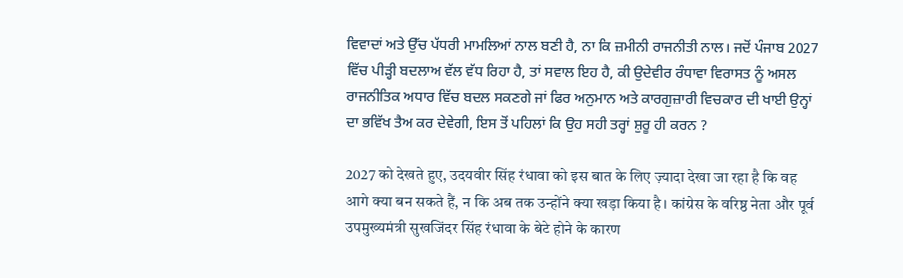ਵਿਵਾਦਾਂ ਅਤੇ ਉੱਚ ਪੱਧਰੀ ਮਾਮਲਿਆਂ ਨਾਲ ਬਣੀ ਹੈ, ਨਾ ਕਿ ਜ਼ਮੀਨੀ ਰਾਜਨੀਤੀ ਨਾਲ। ਜਦੋਂ ਪੰਜਾਬ 2027 ਵਿੱਚ ਪੀੜ੍ਹੀ ਬਦਲਾਅ ਵੱਲ ਵੱਧ ਰਿਹਾ ਹੈ, ਤਾਂ ਸਵਾਲ ਇਹ ਹੈ, ਕੀ ਉਦੇਵੀਰ ਰੰਧਾਵਾ ਵਿਰਾਸਤ ਨੂੰ ਅਸਲ ਰਾਜਨੀਤਿਕ ਅਧਾਰ ਵਿੱਚ ਬਦਲ ਸਕਣਗੇ ਜਾਂ ਫਿਰ ਅਨੁਮਾਨ ਅਤੇ ਕਾਰਗੁਜ਼ਾਰੀ ਵਿਚਕਾਰ ਦੀ ਖਾਈ ਉਨ੍ਹਾਂ ਦਾ ਭਵਿੱਖ ਤੈਅ ਕਰ ਦੇਵੇਗੀ, ਇਸ ਤੋਂ ਪਹਿਲਾਂ ਕਿ ਉਹ ਸਹੀ ਤਰ੍ਹਾਂ ਸ਼ੁਰੂ ਹੀ ਕਰਨ ?

2027 को देखते हुए, उदयवीर सिंह रंधावा को इस बात के लिए ज़्यादा देखा जा रहा है कि वह आगे क्या बन सकते हैं, न कि अब तक उन्होंने क्या खड़ा किया है। कांग्रेस के वरिष्ठ नेता और पूर्व उपमुख्यमंत्री सुखजिंदर सिंह रंधावा के बेटे होने के कारण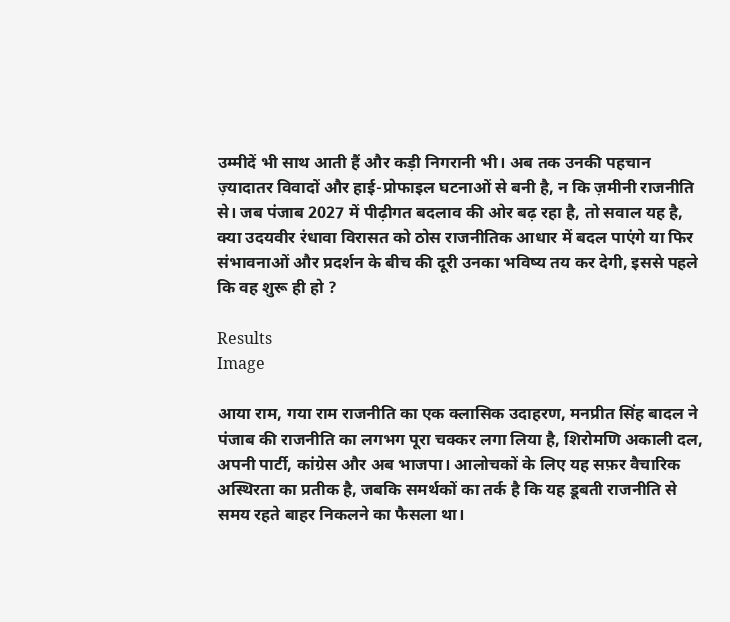उम्मीदें भी साथ आती हैं और कड़ी निगरानी भी। अब तक उनकी पहचान ज़्यादातर विवादों और हाई-प्रोफाइल घटनाओं से बनी है, न कि ज़मीनी राजनीति से। जब पंजाब 2027 में पीढ़ीगत बदलाव की ओर बढ़ रहा है, तो सवाल यह है, क्या उदयवीर रंधावा विरासत को ठोस राजनीतिक आधार में बदल पाएंगे या फिर संभावनाओं और प्रदर्शन के बीच की दूरी उनका भविष्य तय कर देगी, इससे पहले कि वह शुरू ही हो ?

Results
Image

आया राम, गया राम राजनीति का एक क्लासिक उदाहरण, मनप्रीत सिंह बादल ने पंजाब की राजनीति का लगभग पूरा चक्कर लगा लिया है, शिरोमणि अकाली दल, अपनी पार्टी, कांग्रेस और अब भाजपा। आलोचकों के लिए यह सफ़र वैचारिक अस्थिरता का प्रतीक है, जबकि समर्थकों का तर्क है कि यह डूबती राजनीति से समय रहते बाहर निकलने का फैसला था।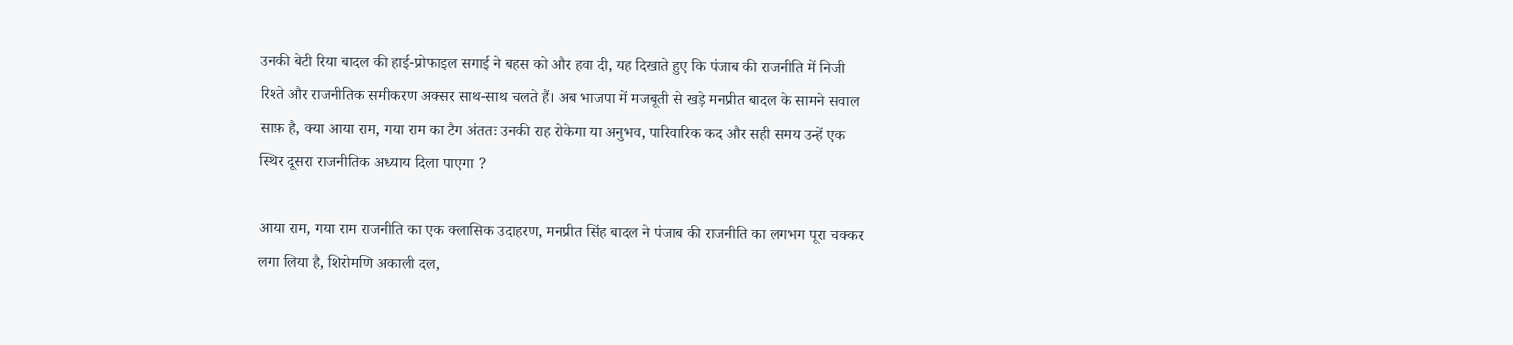उनकी बेटी रिया बादल की हाई-प्रोफाइल सगाई ने बहस को और हवा दी, यह दिखाते हुए कि पंजाब की राजनीति में निजी रिश्ते और राजनीतिक समीकरण अक्सर साथ-साथ चलते हैं। अब भाजपा में मजबूती से खड़े मनप्रीत बादल के सामने सवाल साफ़ है, क्या आया राम, गया राम का टैग अंततः उनकी राह रोकेगा या अनुभव, पारिवारिक कद और सही समय उन्हें एक स्थिर दूसरा राजनीतिक अध्याय दिला पाएगा ?

आया राम, गया राम राजनीति का एक क्लासिक उदाहरण, मनप्रीत सिंह बादल ने पंजाब की राजनीति का लगभग पूरा चक्कर लगा लिया है, शिरोमणि अकाली दल,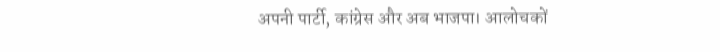अपनी पार्टी, कांग्रेस और अब भाजपा। आलोचकों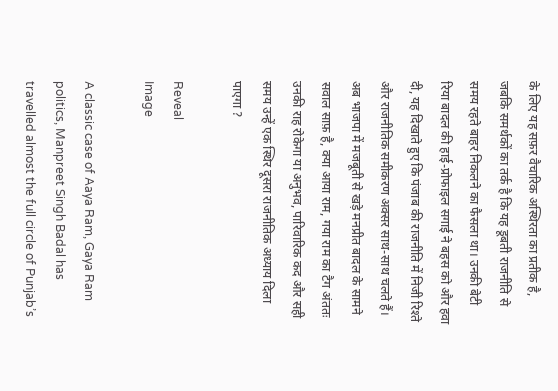के लिए यह सफ़र वैचारिक अस्थिरता का प्रतीक है, जबकि समर्थकों का तर्क है कि यह डूबती राजनीति से समय रहते बाहर निकलने का फैसला था। उनकी बेटी रिया बादल की हाई-प्रोफाइल सगाई ने बहस को और हवा दी, यह दिखाते हुए कि पंजाब की राजनीति में निजी रिश्ते और राजनीतिक समीकरण अक्सर साथ-साथ चलते हैं। अब भाजपा में मजबूती से खड़े मनप्रीत बादल के सामने सवाल साफ़ है, क्या आया राम, गया राम का टैग अंततः उनकी राह रोकेगा या अनुभव, पारिवारिक कद और सही समय उन्हें एक स्थिर दूसरा राजनीतिक अध्याय दिला पाएगा ?

Reveal
Image

A classic case of Aaya Ram, Gaya Ram politics, Manpreet Singh Badal has travelled almost the full circle of Punjab’s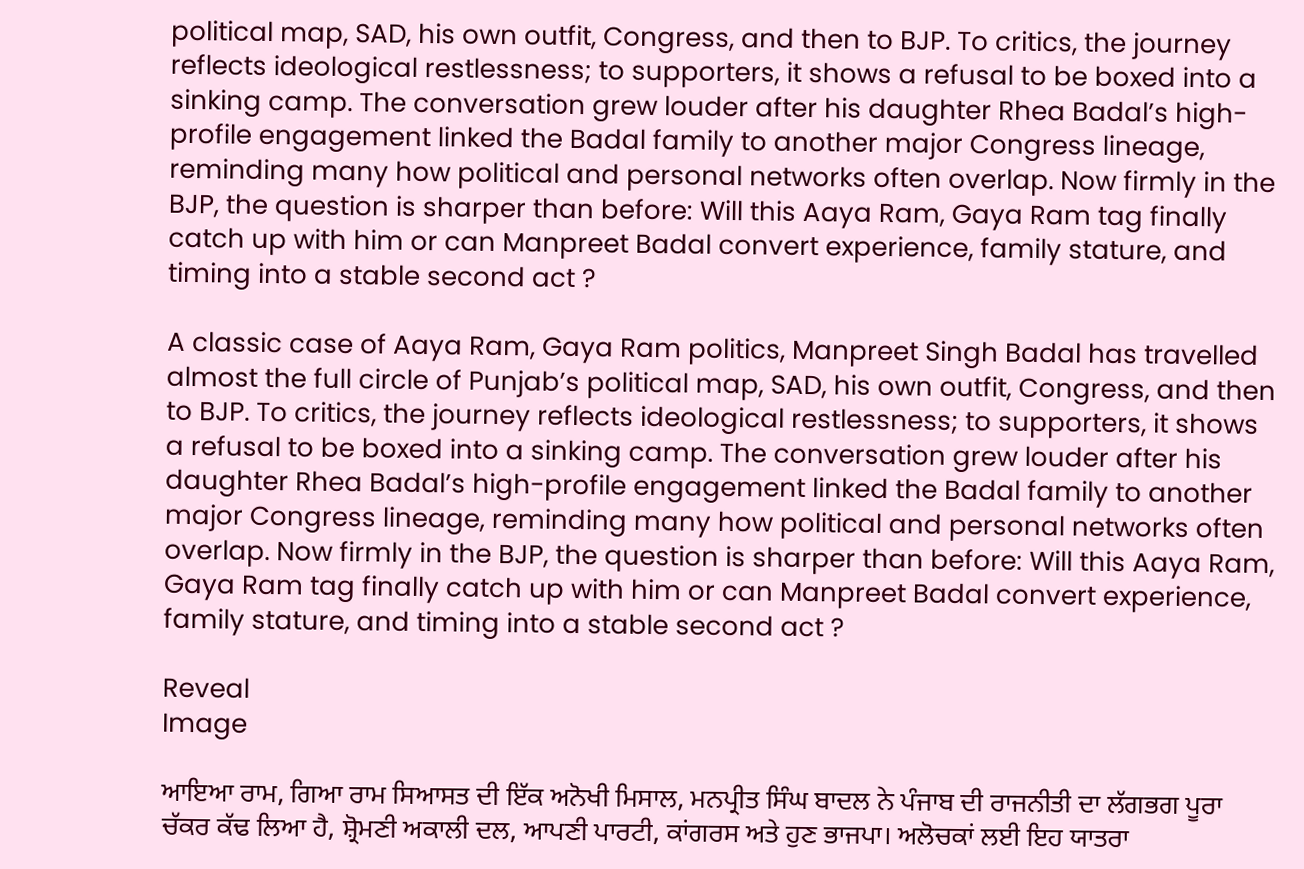political map, SAD, his own outfit, Congress, and then to BJP. To critics, the journey reflects ideological restlessness; to supporters, it shows a refusal to be boxed into a sinking camp. The conversation grew louder after his daughter Rhea Badal’s high-profile engagement linked the Badal family to another major Congress lineage, reminding many how political and personal networks often overlap. Now firmly in the BJP, the question is sharper than before: Will this Aaya Ram, Gaya Ram tag finally catch up with him or can Manpreet Badal convert experience, family stature, and timing into a stable second act ?

A classic case of Aaya Ram, Gaya Ram politics, Manpreet Singh Badal has travelled almost the full circle of Punjab’s political map, SAD, his own outfit, Congress, and then to BJP. To critics, the journey reflects ideological restlessness; to supporters, it shows a refusal to be boxed into a sinking camp. The conversation grew louder after his daughter Rhea Badal’s high-profile engagement linked the Badal family to another major Congress lineage, reminding many how political and personal networks often overlap. Now firmly in the BJP, the question is sharper than before: Will this Aaya Ram, Gaya Ram tag finally catch up with him or can Manpreet Badal convert experience, family stature, and timing into a stable second act ?

Reveal
Image

ਆਇਆ ਰਾਮ, ਗਿਆ ਰਾਮ ਸਿਆਸਤ ਦੀ ਇੱਕ ਅਨੋਖੀ ਮਿਸਾਲ, ਮਨਪ੍ਰੀਤ ਸਿੰਘ ਬਾਦਲ ਨੇ ਪੰਜਾਬ ਦੀ ਰਾਜਨੀਤੀ ਦਾ ਲੱਗਭਗ ਪੂਰਾ ਚੱਕਰ ਕੱਢ ਲਿਆ ਹੈ, ਸ਼੍ਰੋਮਣੀ ਅਕਾਲੀ ਦਲ, ਆਪਣੀ ਪਾਰਟੀ, ਕਾਂਗਰਸ ਅਤੇ ਹੁਣ ਭਾਜਪਾ। ਅਲੋਚਕਾਂ ਲਈ ਇਹ ਯਾਤਰਾ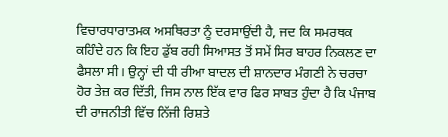ਵਿਚਾਰਧਾਰਾਤਮਕ ਅਸਥਿਰਤਾ ਨੂੰ ਦਰਸਾਉਂਦੀ ਹੈ, ਜਦ ਕਿ ਸਮਰਥਕ ਕਹਿੰਦੇ ਹਨ ਕਿ ਇਹ ਡੁੱਬ ਰਹੀ ਸਿਆਸਤ ਤੋਂ ਸਮੇਂ ਸਿਰ ਬਾਹਰ ਨਿਕਲਣ ਦਾ ਫੈਸਲਾ ਸੀ। ਉਨ੍ਹਾਂ ਦੀ ਧੀ ਰੀਆ ਬਾਦਲ ਦੀ ਸ਼ਾਨਦਾਰ ਮੰਗਣੀ ਨੇ ਚਰਚਾ ਹੋਰ ਤੇਜ਼ ਕਰ ਦਿੱਤੀ, ਜਿਸ ਨਾਲ ਇੱਕ ਵਾਰ ਫਿਰ ਸਾਬਤ ਹੁੰਦਾ ਹੈ ਕਿ ਪੰਜਾਬ ਦੀ ਰਾਜਨੀਤੀ ਵਿੱਚ ਨਿੱਜੀ ਰਿਸ਼ਤੇ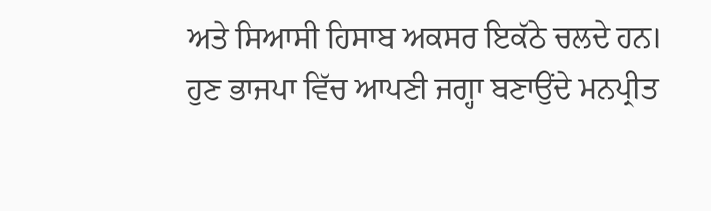ਅਤੇ ਸਿਆਸੀ ਹਿਸਾਬ ਅਕਸਰ ਇਕੱਠੇ ਚਲਦੇ ਹਨ। ਹੁਣ ਭਾਜਪਾ ਵਿੱਚ ਆਪਣੀ ਜਗ੍ਹਾ ਬਣਾਉਂਦੇ ਮਨਪ੍ਰੀਤ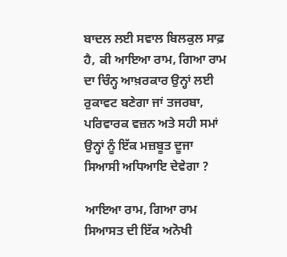ਬਾਦਲ ਲਈ ਸਵਾਲ ਬਿਲਕੁਲ ਸਾਫ਼ ਹੈ, ਕੀ ਆਇਆ ਰਾਮ, ਗਿਆ ਰਾਮ ਦਾ ਚਿੰਨ੍ਹ ਆਖ਼ਰਕਾਰ ਉਨ੍ਹਾਂ ਲਈ ਰੁਕਾਵਟ ਬਣੇਗਾ ਜਾਂ ਤਜਰਬਾ, ਪਰਿਵਾਰਕ ਵਜ਼ਨ ਅਤੇ ਸਹੀ ਸਮਾਂ ਉਨ੍ਹਾਂ ਨੂੰ ਇੱਕ ਮਜ਼ਬੂਤ ਦੂਜਾ ਸਿਆਸੀ ਅਧਿਆਇ ਦੇਵੇਗਾ ?

ਆਇਆ ਰਾਮ, ਗਿਆ ਰਾਮ ਸਿਆਸਤ ਦੀ ਇੱਕ ਅਨੋਖੀ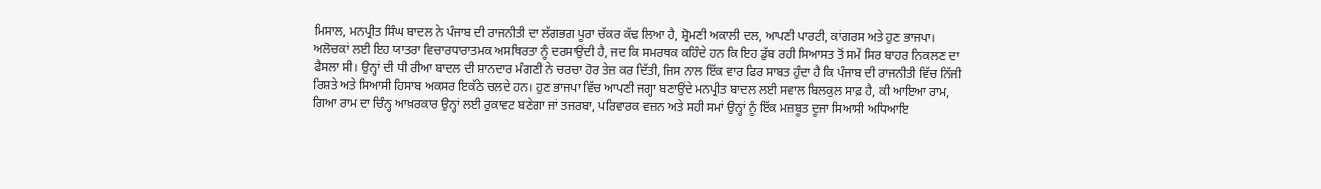ਮਿਸਾਲ, ਮਨਪ੍ਰੀਤ ਸਿੰਘ ਬਾਦਲ ਨੇ ਪੰਜਾਬ ਦੀ ਰਾਜਨੀਤੀ ਦਾ ਲੱਗਭਗ ਪੂਰਾ ਚੱਕਰ ਕੱਢ ਲਿਆ ਹੈ, ਸ਼੍ਰੋਮਣੀ ਅਕਾਲੀ ਦਲ, ਆਪਣੀ ਪਾਰਟੀ, ਕਾਂਗਰਸ ਅਤੇ ਹੁਣ ਭਾਜਪਾ। ਅਲੋਚਕਾਂ ਲਈ ਇਹ ਯਾਤਰਾ ਵਿਚਾਰਧਾਰਾਤਮਕ ਅਸਥਿਰਤਾ ਨੂੰ ਦਰਸਾਉਂਦੀ ਹੈ, ਜਦ ਕਿ ਸਮਰਥਕ ਕਹਿੰਦੇ ਹਨ ਕਿ ਇਹ ਡੁੱਬ ਰਹੀ ਸਿਆਸਤ ਤੋਂ ਸਮੇਂ ਸਿਰ ਬਾਹਰ ਨਿਕਲਣ ਦਾ ਫੈਸਲਾ ਸੀ। ਉਨ੍ਹਾਂ ਦੀ ਧੀ ਰੀਆ ਬਾਦਲ ਦੀ ਸ਼ਾਨਦਾਰ ਮੰਗਣੀ ਨੇ ਚਰਚਾ ਹੋਰ ਤੇਜ਼ ਕਰ ਦਿੱਤੀ, ਜਿਸ ਨਾਲ ਇੱਕ ਵਾਰ ਫਿਰ ਸਾਬਤ ਹੁੰਦਾ ਹੈ ਕਿ ਪੰਜਾਬ ਦੀ ਰਾਜਨੀਤੀ ਵਿੱਚ ਨਿੱਜੀ ਰਿਸ਼ਤੇ ਅਤੇ ਸਿਆਸੀ ਹਿਸਾਬ ਅਕਸਰ ਇਕੱਠੇ ਚਲਦੇ ਹਨ। ਹੁਣ ਭਾਜਪਾ ਵਿੱਚ ਆਪਣੀ ਜਗ੍ਹਾ ਬਣਾਉਂਦੇ ਮਨਪ੍ਰੀਤ ਬਾਦਲ ਲਈ ਸਵਾਲ ਬਿਲਕੁਲ ਸਾਫ਼ ਹੈ, ਕੀ ਆਇਆ ਰਾਮ, ਗਿਆ ਰਾਮ ਦਾ ਚਿੰਨ੍ਹ ਆਖ਼ਰਕਾਰ ਉਨ੍ਹਾਂ ਲਈ ਰੁਕਾਵਟ ਬਣੇਗਾ ਜਾਂ ਤਜਰਬਾ, ਪਰਿਵਾਰਕ ਵਜ਼ਨ ਅਤੇ ਸਹੀ ਸਮਾਂ ਉਨ੍ਹਾਂ ਨੂੰ ਇੱਕ ਮਜ਼ਬੂਤ ਦੂਜਾ ਸਿਆਸੀ ਅਧਿਆਇ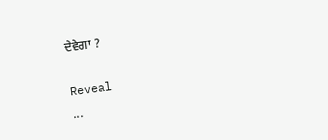ਦੇਵੇਗਾ ?

Reveal
...